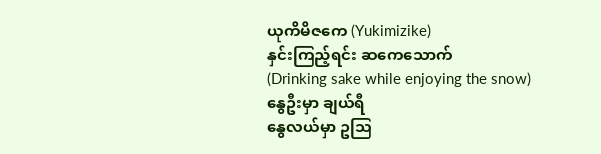ယုကိမိဇကေ (Yukimizike)
နှင်းကြည့်ရင်း ဆကေသောက်
(Drinking sake while enjoying the snow)
နွေဦးမှာ ချယ်ရီ
နွေလယ်မှာ ဥသြ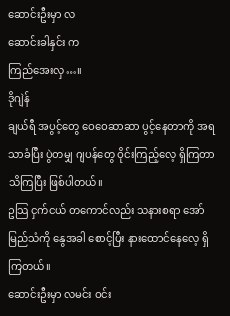ဆောင်းဦးမှာ လ
ဆောင်းခါနှင်း က
ကြည်အေးလှ…။
ဒိုဂျဲန်
ချယ်ရီ အပွင့်တွေ ဝေဝေဆာဆာ ပွင့်နေတာကို အရသာခံပြီး ပွဲတမျှ ဂျပန်တွေ ဝိုင်းကြည့်လေ့ ရှိကြတာ သိကြပြီး ဖြစ်ပါတယ်။
ဥသြ ငှက်ငယ် တကောင်လည်း သနားစရာ အော်မြည်သံကို နွေအခါ စောင့်ပြီး နားထောင်နေလေ့ ရှိကြတယ်။
ဆောင်းဦးမှာ လမင်း ဝင်း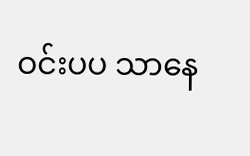ဝင်းပပ သာနေ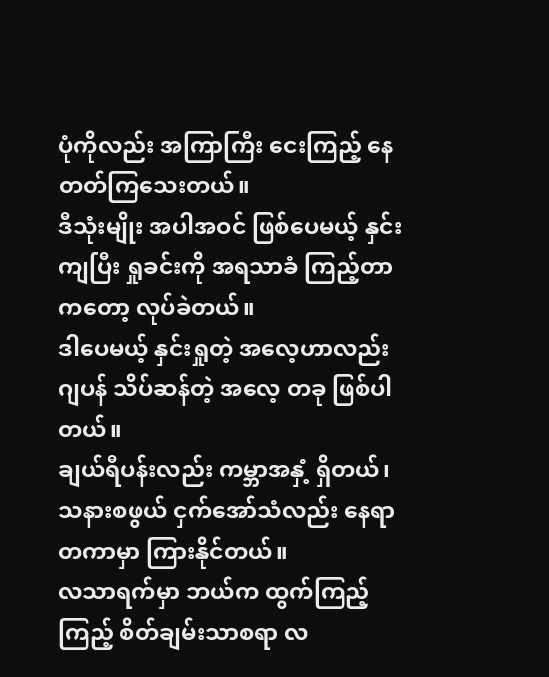ပုံကိုလည်း အကြာကြီး ငေးကြည့် နေတတ်ကြသေးတယ်။
ဒီသုံးမျိုး အပါအဝင် ဖြစ်ပေမယ့် နှင်းကျပြီး ရှုခင်းကို အရသာခံ ကြည့်တာကတော့ လုပ်ခဲတယ်။
ဒါပေမယ့် နှင်းရှုတဲ့ အလေ့ဟာလည်း ဂျပန် သိပ်ဆန်တဲ့ အလေ့ တခု ဖြစ်ပါတယ်။
ချယ်ရီပန်းလည်း ကမ္ဘာအနှံ့ ရှိတယ်၊ သနားစဖွယ် ငှက်အော်သံလည်း နေရာတကာမှာ ကြားနိုင်တယ်။
လသာရက်မှာ ဘယ်က ထွက်ကြည့်ကြည့် စိတ်ချမ်းသာစရာ လ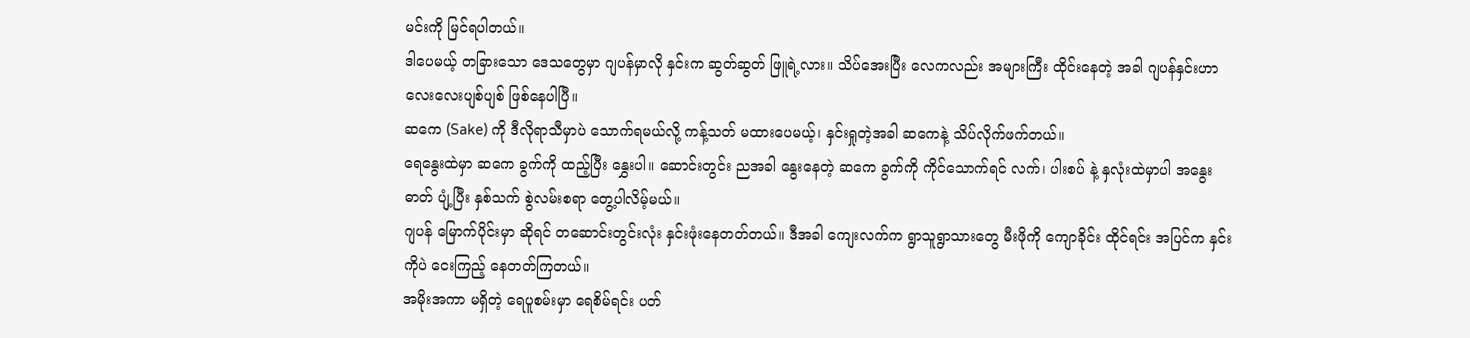မင်းကို မြင်ရပါတယ်။
ဒါပေမယ့် တခြားသော ဒေသတွေမှာ ဂျပန်မှာလို နှင်းက ဆွတ်ဆွတ် ဖြူရဲ့လား။ သိပ်အေးပြီး လေကလည်း အများကြီး ထိုင်းနေတဲ့ အခါ ဂျပန်နှင်းဟာ လေးလေးပျစ်ပျစ် ဖြစ်နေပါပြီ။
ဆကေ (Sake) ကို ဒီလိုရာသီမှာပဲ သောက်ရမယ်လို့ ကန့်သတ် မထားပေမယ့်၊ နှင်းရှုတဲ့အခါ ဆကေနဲ့ သိပ်လိုက်ဖက်တယ်။
ရေနွေးထဲမှာ ဆကေ ခွက်ကို ထည့်ပြီး နွှေးပါ။ ဆောင်းတွင်း ညအခါ နွေးနေတဲ့ ဆကေ ခွက်ကို ကိုင်သောက်ရင် လက်၊ ပါးစပ် နဲ့ နှလုံးထဲမှာပါ အနွေးဓာတ် ပျံ့ပြီး နှစ်သက် စွဲလမ်းစရာ တွေ့ပါလိမ့်မယ်။
ဂျပန် မြောက်ပိုင်းမှာ ဆိုရင် တဆောင်းတွင်းလုံး နှင်းဖုံးနေတတ်တယ်။ ဒီအခါ ကျေးလက်က ရွာသူရွာသားတွေ မီးဖိုကို ကျောခိုင်း ထိုင်ရင်း အပြင်က နှင်းကိုပဲ ငေးကြည့် နေတတ်ကြတယ်။
အမိုးအကာ မရှိတဲ့ ရေပူစမ်းမှာ ရေစိမ်ရင်း ပတ်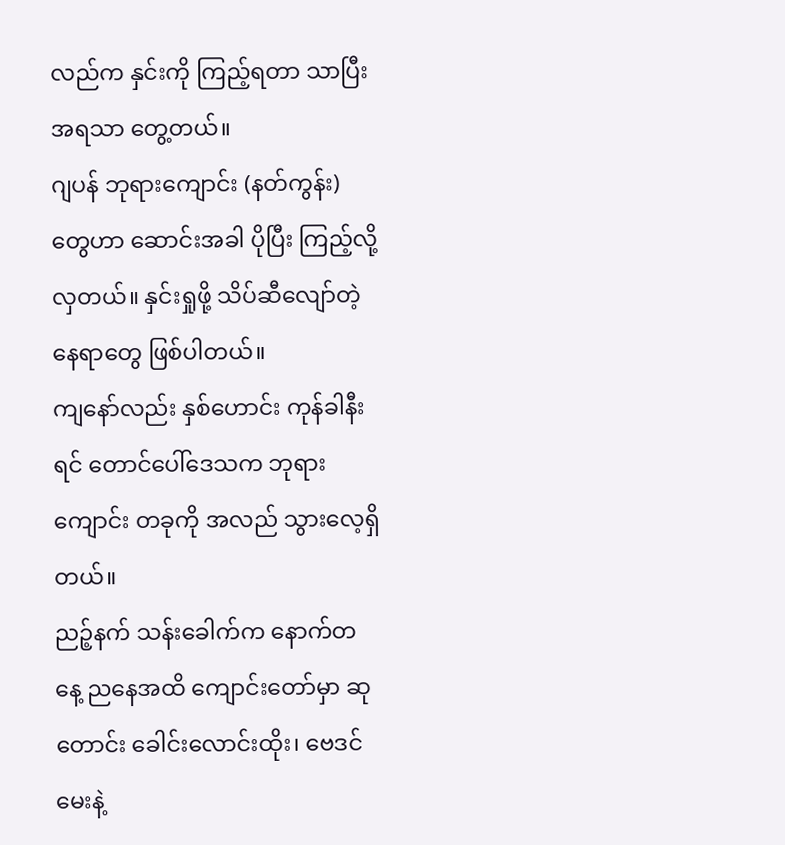လည်က နှင်းကို ကြည့်ရတာ သာပြီး အရသာ တွေ့တယ်။
ဂျပန် ဘုရားကျောင်း (နတ်ကွန်း) တွေဟာ ဆောင်းအခါ ပိုပြီး ကြည့်လို့ လှတယ်။ နှင်းရှုဖို့ သိပ်ဆီလျော်တဲ့ နေရာတွေ ဖြစ်ပါတယ်။
ကျနော်လည်း နှစ်ဟောင်း ကုန်ခါနီးရင် တောင်ပေါ်ဒေသက ဘုရားကျောင်း တခုကို အလည် သွားလေ့ရှိတယ်။
ညဉ့်နက် သန်းခေါက်က နောက်တနေ့ ညနေအထိ ကျောင်းတော်မှာ ဆုတောင်း ခေါင်းလောင်းထိုး၊ ဗေဒင် မေးနဲ့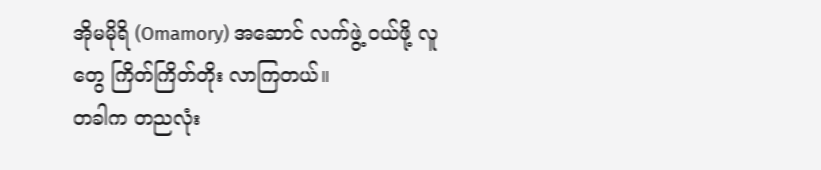အိုမမိုရိ (Omamory) အဆောင် လက်ဖွဲ့ ဝယ်ဖို့ လူတွေ ကြိတ်ကြိတ်တိုး လာကြတယ်။
တခါက တညလုံး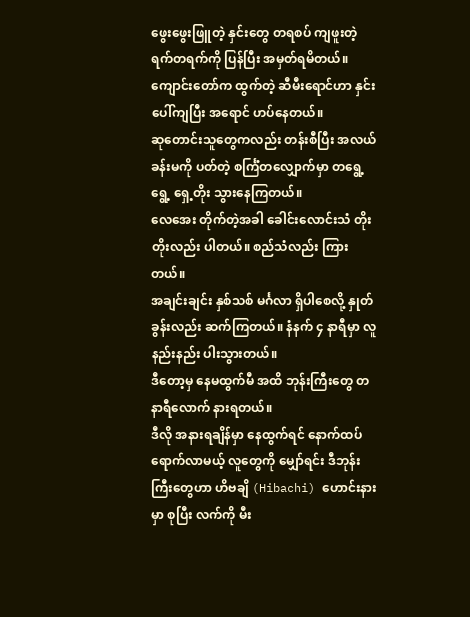ဖွေးဖွေးဖြူတဲ့ နှင်းတွေ တရစပ် ကျဖူးတဲ့ ရက်တရက်ကို ပြန်ပြီး အမှတ်ရမိတယ်။ ကျောင်းတော်က ထွက်တဲ့ ဆီမီးရောင်ဟာ နှင်းပေါ်ကျပြီး အရောင် ဟပ်နေတယ်။
ဆုတောင်းသူတွေကလည်း တန်းစီပြီး အလယ်ခန်းမကို ပတ်တဲ့ စင်္ကြံတလျှောက်မှာ တရွေ့ရွေ့ ရှေ့တိုး သွားနေကြတယ်။
လေအေး တိုက်တဲ့အခါ ခေါင်းလောင်းသံ တိုးတိုးလည်း ပါတယ်။ စည်သံလည်း ကြားတယ်။
အချင်းချင်း နှစ်သစ် မင်္ဂလာ ရှိပါစေလို့ နှုတ်ခွန်းလည်း ဆက်ကြတယ်။ နံနက် ၄ နာရီမှာ လူနည်းနည်း ပါးသွားတယ်။
ဒီတော့မှ နေမထွက်မီ အထိ ဘုန်းကြီးတွေ တနာရီလောက် နားရတယ်။
ဒီလို အနားရချိန်မှာ နေထွက်ရင် နောက်ထပ် ရောက်လာမယ့် လူတွေကို မျှော်ရင်း ဒီဘုန်းကြီးတွေဟာ ဟိဗချိ (Hibachi) ဟောင်းနားမှာ စုပြီး လက်ကို မီး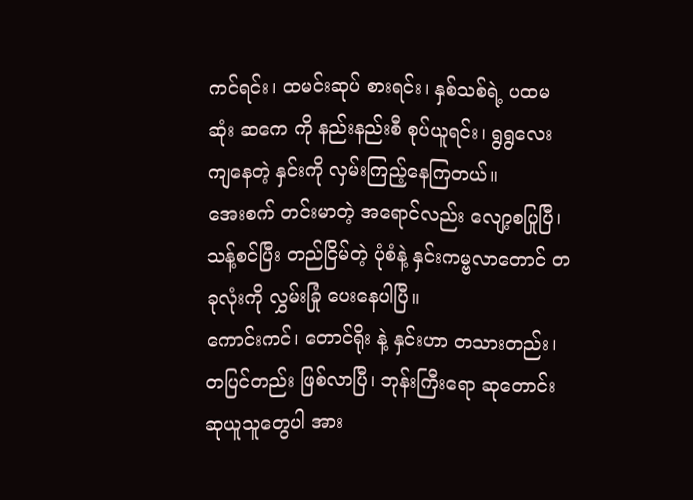ကင်ရင်း၊ ထမင်းဆုပ် စားရင်း၊ နှစ်သစ်ရဲ့ ပထမဆုံး ဆကေ ကို နည်းနည်းစီ စုပ်ယူရင်း၊ ရွရွလေး ကျနေတဲ့ နှင်းကို လှမ်းကြည့်နေကြတယ်။
အေးစက် တင်းမာတဲ့ အရောင်လည်း လျော့စပြုပြီ၊ သန့်စင်ပြီး တည်ငြိမ်တဲ့ ပုံစံနဲ့ နှင်းကမ္ဗလာတောင် တခုလုံးကို လွှမ်းခြုံ ပေးနေပါပြီ။
ကောင်းကင်၊ တောင်ရိုး နဲ့ နှင်းဟာ တသားတည်း၊ တပြင်တည်း ဖြစ်လာပြီ၊ ဘုန်းကြီးရော ဆုတောင်း ဆုယူသူတွေပါ အား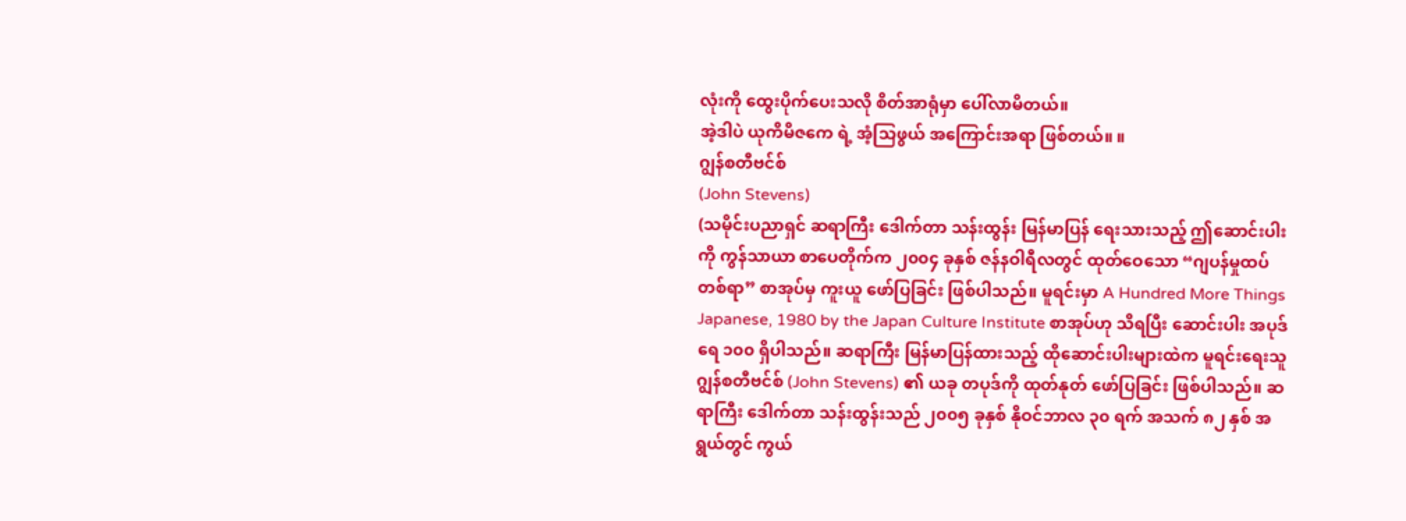လုံးကို ထွေးပိုက်ပေးသလို စိတ်အာရုံမှာ ပေါ်လာမိတယ်။
အဲ့ဒါပဲ ယုကိမိဇကေ ရဲ့ အံ့သြဖွယ် အကြောင်းအရာ ဖြစ်တယ်။ ။
ဂျွန်စတီဗင်စ်
(John Stevens)
(သမိုင်းပညာရှင် ဆရာကြီး ဒေါက်တာ သန်းထွန်း မြန်မာပြန် ရေးသားသည့် ဤဆောင်းပါးကို ကွန်သာယာ စာပေတိုက်က ၂၀၀၄ ခုနှစ် ဇန်နဝါရီလတွင် ထုတ်ဝေသော “ဂျပန်မှုထပ်တစ်ရာ” စာအုပ်မှ ကူးယူ ဖော်ပြခြင်း ဖြစ်ပါသည်။ မူရင်းမှာ A Hundred More Things Japanese, 1980 by the Japan Culture Institute စာအုပ်ဟု သိရပြီး ဆောင်းပါး အပုဒ်ရေ ၁၀၀ ရှိပါသည်။ ဆရာကြီး မြန်မာပြန်ထားသည့် ထိုဆောင်းပါးများထဲက မူရင်းရေးသူ ဂျွန်စတီဗင်စ် (John Stevens) ၏ ယခု တပုဒ်ကို ထုတ်နုတ် ဖော်ပြခြင်း ဖြစ်ပါသည်။ ဆရာကြီး ဒေါက်တာ သန်းထွန်းသည် ၂၀၀၅ ခုနှစ် နိုဝင်ဘာလ ၃၀ ရက် အသက် ၈၂ နှစ် အရွယ်တွင် ကွယ်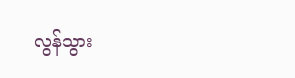လွန်သွား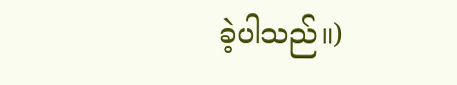ခဲ့ပါသည်။)